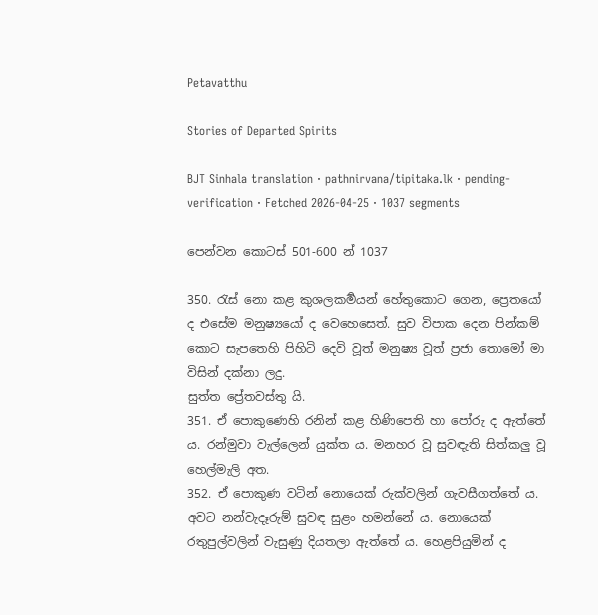Petavatthu

Stories of Departed Spirits

BJT Sinhala translation · pathnirvana/tipitaka.lk · pending-verification · Fetched 2026-04-25 · 1037 segments

පෙන්වන කොටස් 501-600 න් 1037

350. රැස් නො කළ කුශලකර්‍මයන් හේතුකොට ගෙන, ප්‍රෙතයෝ ද එසේම මනුෂ්‍යයෝ ද වෙහෙසෙත්. සුව විපාක දෙන පින්කම් කොට සැපතෙහි පිහිටි දෙවි වූත් මනුෂ්‍ය වූත් ප්‍රජා තොමෝ මා විසින් දක්නා ලදු.
සුත්ත ප්‍රේතවස්තු යි.
351. ඒ පොකුණෙහි රනින් කළ හිණිපෙති හා පෝරු ද ඇත්තේ ය. රන්මුවා වැල්ලෙන් යුක්ත ය. මනහර වූ සුවඳැති සිත්කලු වූ හෙල්මැලි අත.
352. ඒ පොකුණ වටින් නොයෙක් රුක්වලින් ගැවසීගත්තේ ය. අවට නන්වැදෑරුම් සුවඳ සුළං හමන්නේ ය. නොයෙක් රතුපුල්වලින් වැසුණු දියතලා ඇත්තේ ය. හෙළපියුමින් ද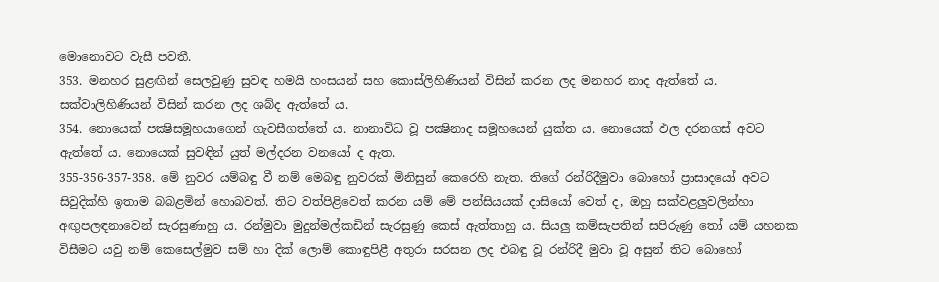මොනොවට වැසී පවතී.
353. මනහර සුළඟින් සෙලවුණු සුවඳ හමයි හංසයන් සහ කොස්ලිහිණියන් විසින් කරන ලද මනහර නාද ඇත්තේ ය. සක්වාලිහිණියන් විසින් කරන ලද ශබ්ද ඇත්තේ ය.
354. නොයෙක් පක්‍ෂිසමූහයාගෙන් ගැවසීගත්තේ ය. නානාවිධ වූ පක්‍ෂිනාද සමූහයෙන් යුක්ත ය. නොයෙක් ඵල දරනගස් අවට ඇත්තේ ය. නොයෙක් සුවඳින් යුත් මල්දරන වනයෝ ද ඇත.
355-356-357-358. මේ නුවර යම්බඳු වී නම් මෙබඳු නුවරක් මිනිසුන් කෙරෙහි නැත. තිගේ රන්රිදීමුවා බොහෝ ප්‍රාසාදයෝ අවට සිවුදික්හි ඉතාම බබළමින් හොබවත්. තිට වත්පිළිවෙත් කරන යම් මේ පන්සියයක් දාසියෝ වෙත් ද, ඔහු සක්වළලුවලින්හා අඟුපලඳනාවෙන් සැරසුණාහු ය. රන්මුවා මුදුන්මල්කඩින් සැරසුණු කෙස් ඇත්තාහු ය. සියලු කම්සැපතින් සපිරුණු තෝ යම් යහනක විසීමට යවු නම් කෙසෙල්මුව සම් හා දික් ලොම් කොඳුපිළී අතුරා සරසන ලද එබඳු වූ රන්රිදී මුවා වූ අසුන් තිට බොහෝ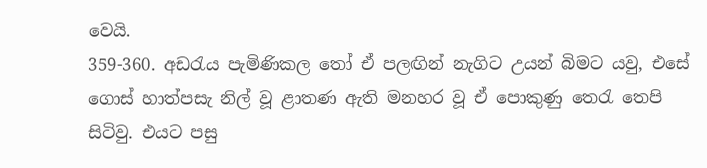වෙයි.
359-360. අඩරැය පැමිණිකල තෝ ඒ පලඟින් නැගිට උයන් බිමට යවු, එසේ ගොස් හාත්පසැ නිල් වූ ළාතණ ඇති මනහර වූ ඒ පොකුණු තෙරැ තෙපි සිටිවු. එයට පසු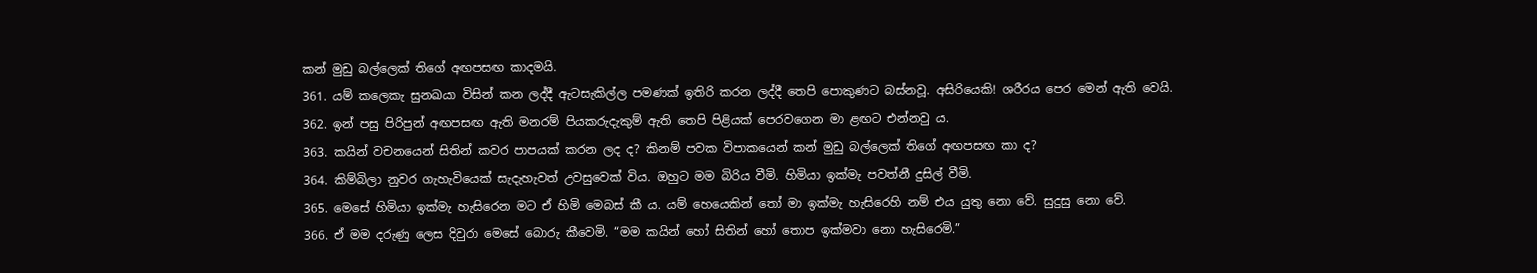කන් මුඩු බල්ලෙක් තිගේ අඟපසඟ කාදමයි.
361. යම් කලෙකැ සුනඛයා විසින් කන ලද්දී ඇටසැකිල්ල පමණක් ඉතිරි කරන ලද්දී තෙපි පොකුණට බස්නවූ. අසිරියෙකි! ශරීරය පෙර මෙන් ඇති වෙයි.
362. ඉන් පසු පිරිපුන් අඟපසඟ ඇති මනරම් පියකරුදැකුම් ඇති තෙපි පිළියක් පෙරවගෙන මා ළඟට එන්නවු ය.
363. කයින් වචනයෙන් සිතින් කවර පාපයක් කරන ලද ද? කිනම් පවක විපාකයෙන් කන් මුඩු බල්ලෙක් තිගේ අඟපසඟ කා ද?
364. කිම්බිලා නුවර ගැහැවියෙක් සැදැහැවත් උවසුවෙක් විය. ඔහුට මම බිරිය වීමි. හිමියා ඉක්මැ පවත්නී දුසිල් වීමි.
365. මෙසේ හිමියා ඉක්මැ හැසිරෙන මට ඒ හිමි මෙබස් කී ය. යම් හෙයෙකින් තෝ මා ඉක්මැ හැසිරෙහි නම් එය යුතු නො වේ. සුදුසු නො වේ.
366. ඒ මම දරුණු ලෙස දිවුරා මෙසේ බොරු කීවෙමි. “මම කයින් හෝ සිතින් හෝ තොප ඉක්මවා නො හැසිරෙමි.”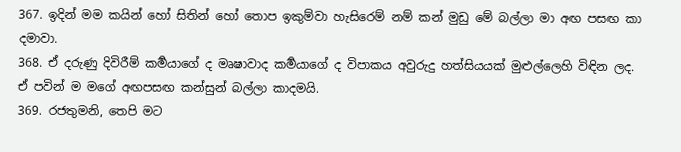367. ඉදින් මම කයින් හෝ සිතින් හෝ තොප ඉකුම්වා හැසිරෙම් නම් කන් මුඩු මේ බල්ලා මා අඟ පසඟ කා දමාවා.
368. ඒ දරුණු දිවිරීම් කර්‍මයාගේ ද මෘෂාවාද කර්‍මයාගේ ද විපාකය අවුරුදු හත්සියයක් මුළුල්ලෙහි විඳින ලද. ඒ පවින් ම මගේ අඟපසඟ කන්සුන් බල්ලා කාදමයි.
369. රජතුමනි, තෙපි මට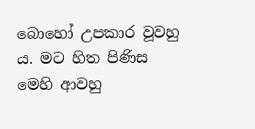බොහෝ උපකාර වූවහු ය. මට හිත පිණිස මෙහි ආවහු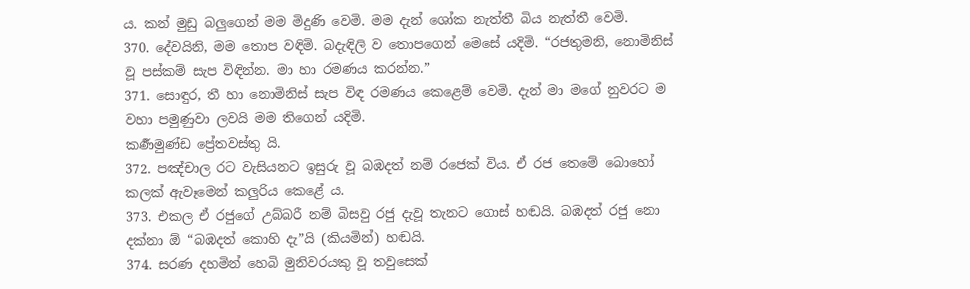ය. කන් මුඩු බලුගෙන් මම මිදුණි වෙමි. මම දැන් ශෝක නැත්තී බිය නැත්තී වෙමි.
370. දේවයිනි, මම තොප වඳිමි. බදැඳිලි ව තොපගෙන් මෙසේ යදිමි. “රජතුමනි, නොමිනිස් වූ පස්කම් සැප විඳින්න. මා හා රමණය කරන්න.”
371. සොඳුර, තී හා නොමිනිස් සැප විඳ රමණය කෙළෙම් වෙමි. දැන් මා මගේ නුවරට ම වහා පමුණුවා ලවයි මම තිගෙන් යදිමි.
කර්‍ණමුණ්ඩ ප්‍රේතවස්තු යි.
372. පඤ්චාල රට වැසියනට ඉසුරු වූ බඹදත් නම් රජෙක් විය. ඒ රජ තෙමේ බොහෝ කලක් ඇවෑමෙන් කලුරිය කෙළේ ය.
373. එකල ඒ රජුගේ උබ්බරී නම් බිසවු රජු දැවූ තැනට ගොස් හඬයි. බඹදත් රජු නො දක්නා ඕ “බඹදත් කොහි දැ”යි (කියමින්) හඬයි.
374. සරණ දහමින් හෙබි මුනිවරයකු වූ තවුසෙක්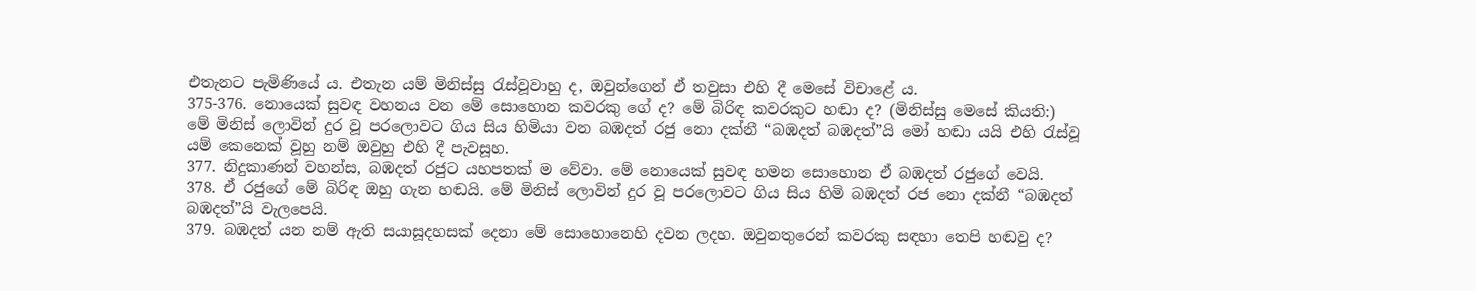එතැනට පැමිණියේ ය. එතැන යම් මිනිස්සු රැස්වූවාහු ද, ඔවුන්ගෙන් ඒ තවුසා එහි දී මෙසේ විචාළේ ය.
375-376. නොයෙක් සුවඳ වහනය වන මේ සොහොන කවරකු ගේ ද? මේ බිරිඳ කවරකුට හඬා ද? (මිනිස්සු මෙසේ කියති:) මේ මිනිස් ලොවින් දුර වූ පරලොවට ගිය සිය හිමියා වන බඹදත් රජු නො දක්නී “බඹදත් බඹදත්”යි මෝ හඬා යයි එහි රැස්වූ යම් කෙනෙක් වූහු නම් ඔවුහු එහි දී පැවසූහ.
377. නිදුකාණන් වහන්ස, බඹදත් රජුට යහපතක් ම වේවා. මේ නොයෙක් සුවඳ හමන සොහොන ඒ බඹදත් රජුගේ වෙයි.
378. ඒ රජුගේ මේ බිරිඳ ඔහු ගැන හඬයි. මේ මිනිස් ලොවින් දුර වූ පරලොවට ගිය සිය හිමි බඹදත් රජ නො දක්නී “බඹදත් බඹදත්”යි වැලපෙයි.
379. බඹදත් යන නම් ඇති සයාසූදහසක් දෙනා මේ සොහොනෙහි දවන ලදහ. ඔවුනතුරෙන් කවරකු සඳහා තෙපි හඬවු ද?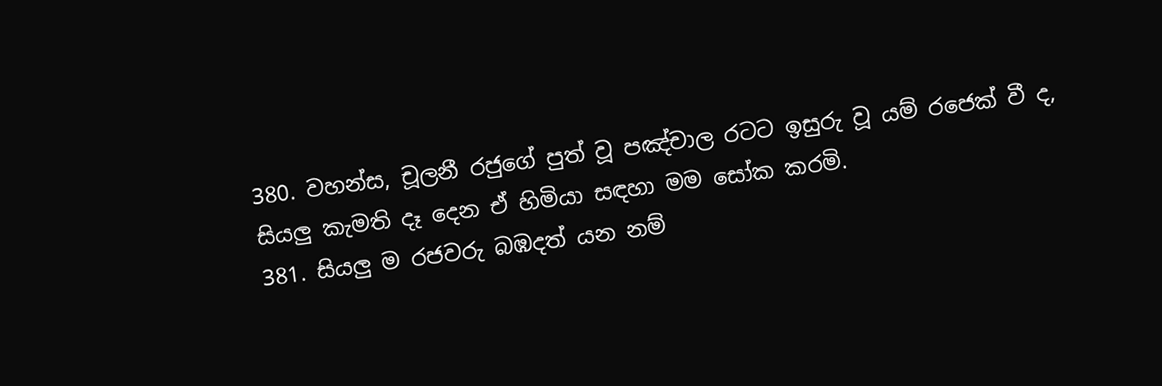380. වහන්ස, චූලනී රජුගේ පුත් වූ පඤ්චාල රටට ඉසුරු වූ යම් රජෙක් වී ද, සියලු කැමති දෑ දෙන ඒ හිමියා සඳහා මම සෝක කරමි.
381. සියලු ම රජවරු බඹදත් යන නම්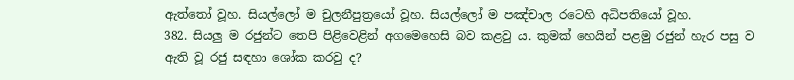ඇත්තෝ වූහ. සියල්ලෝ ම චුලනීපුත්‍රයෝ වූහ. සියල්ලෝ ම පඤ්චාල රටෙහි අධිපතියෝ වූහ.
382. සියලු ම රජුන්ට තෙපි පිළිවෙළින් අගමෙහෙසි බව කළවු ය. කුමක් හෙයින් පළමු රජුන් හැර පසු ව ඇති වූ රජු සඳහා ශෝක කරවු ද?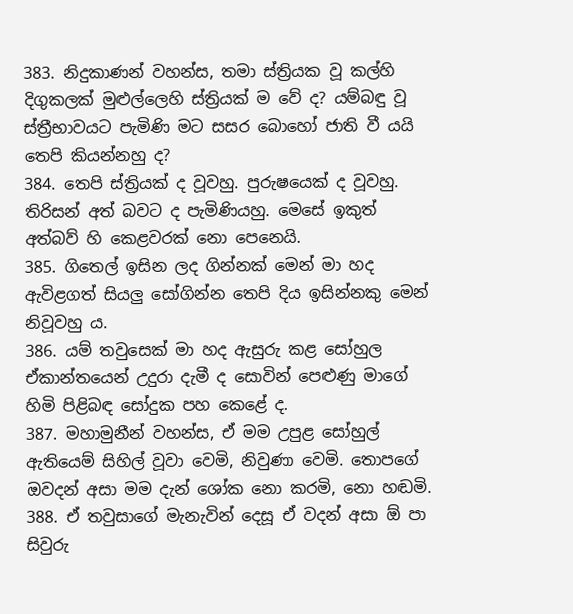383. නිදුකාණන් වහන්ස, තමා ස්ත්‍රියක වූ කල්හි දිගුකලක් මුළුල්ලෙහි ස්ත්‍රියක් ම වේ ද? යම්බඳු වූ ස්ත්‍රීභාවයට පැමිණි මට සසර බොහෝ ජාති වී යයි තෙපි කියන්නහු ද?
384. තෙපි ස්ත්‍රියක් ද වූවහු. පුරුෂයෙක් ද වූවහු. තිරිසන් අත් බවට ද පැමිණියහු. මෙසේ ඉකුත් අත්බව් හි කෙළවරක් නො පෙනෙයි.
385. ගිතෙල් ඉසින ලද ගින්නක් මෙන් මා හද ඇවිළගත් සියලු සෝගින්න තෙපි දිය ඉසින්නකු මෙන් නිවූවහු ය.
386. යම් තවුසෙක් මා හද ඇසුරු කළ සෝහුල ඒකාන්තයෙන් උදුරා දැමී ද සොවින් පෙළුණු මාගේ හිමි පිළිබඳ සෝදුක පහ කෙළේ ද.
387. මහාමුනීන් වහන්ස, ඒ මම උපුළ සෝහුල් ඇතියෙම් සිහිල් වූවා වෙමි, නිවුණා වෙමි. තොපගේ ඔවදන් අසා මම දැන් ශෝක නො කරමි, නො හඬමි.
388. ඒ තවුසාගේ මැනැවින් දෙසූ ඒ වදන් අසා ඕ පා සිවුරු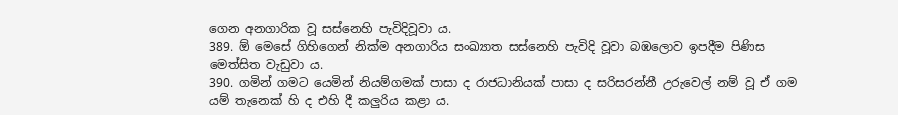ගෙන අනගාරික වූ සස්නෙහි පැවිදිවූවා ය.
389. ඕ මෙසේ ගිහිගෙන් නික්ම අනගාරිය සංඛ්‍යාත සස්නෙහි පැවිදි වූවා බඹලොව ඉපදීම පිණිස මෙත්සිත වැඩුවා ය.
390. ගමින් ගමට යෙමින් නියම්ගමක් පාසා ද රාජධානියක් පාසා ද සරිසරන්නී උරුවෙල් නම් වූ ඒ ගම යම් තැනෙක් හි ද එහි දී කලුරිය කළා ය.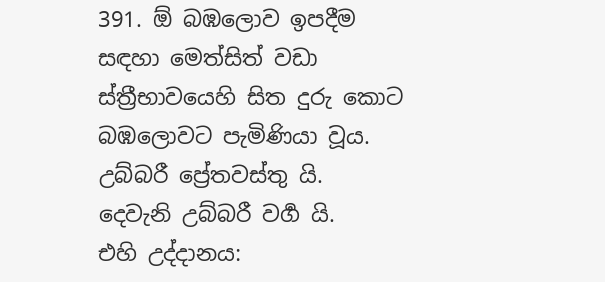391. ඕ බඹලොව ඉපදීම සඳහා මෙත්සිත් වඩා ස්ත්‍රීභාවයෙහි සිත දුරු කොට බඹලොවට පැමිණියා වූය.
උබ්බරී ප්‍රේතවස්තු යි.
දෙවැනි උබ්බරී වර්‍ග යි.
එහි උද්දානය: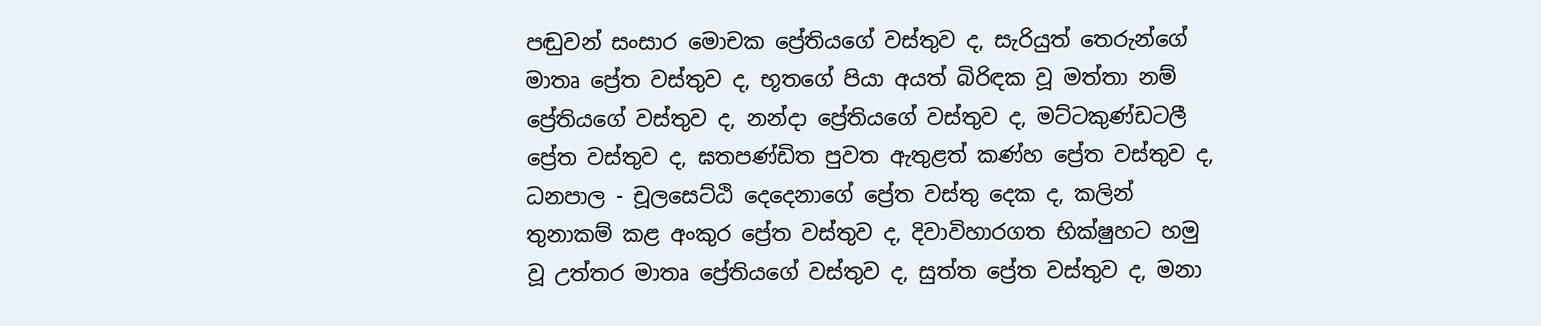පඬුවන් සංසාර මොචක ප්‍රේතියගේ වස්තුව ද, සැරියුත් තෙරුන්ගේ මාතෘ ප්‍රේත වස්තුව ද, භූතගේ පියා අයත් බිරිඳක වූ මත්තා නම් ප්‍රේතියගේ වස්තුව ද, නන්දා ප්‍රේතියගේ වස්තුව ද, මට්ටකුණ්ඩටලී ප්‍රේත වස්තුව ද, ඝතපණ්ඩිත පුවත ඇතුළත් කණ්හ ප්‍රේත වස්තුව ද, ධනපාල - චූලසෙට්ඨි දෙදෙනාගේ ප්‍රේත වස්තු දෙක ද, කලින් තුනාකම් කළ අංකුර ප්‍රේත වස්තුව ද, දිවාවිහාරගත භික්ෂුහට හමු වූ උත්තර මාතෘ ප්‍රේතියගේ වස්තුව ද, සුත්ත ප්‍රේත වස්තුව ද, මනා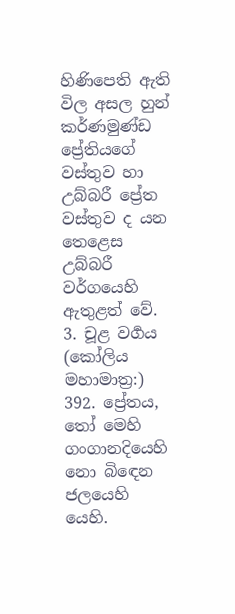හිණිපෙති ඇති විල අසල හුන් කර්ණමුණ්ඩ ප්‍රේතියගේ වස්තුව හා උබ්බරී ප්‍රේත වස්තුව ද යන තෙළෙස උබ්බරී වර්ගයෙහි ඇතුළත් වේ.
3. චූළ වර්‍ගය
(කෝලිය මහාමාත්‍ර:)
392. ප්‍රේතය, තෝ මෙහි ගංගානදියෙහි නො බිඳෙන ජලයෙහි යෙහි.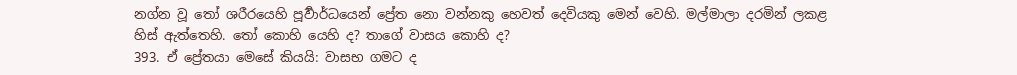නග්න වූ තෝ ශරීරයෙහි පූර්‍වාර්ධයෙන් ප්‍රේත නො වන්නකු හෙවත් දෙවියකු මෙන් වෙහි. මල්මාලා දරමින් ලකළ හිස් ඇත්තෙහි. තෝ කොහි යෙහි ද? තාගේ වාසය කොහි ද?
393. ඒ ප්‍රේතයා මෙසේ කියයි: වාසභ ගමට ද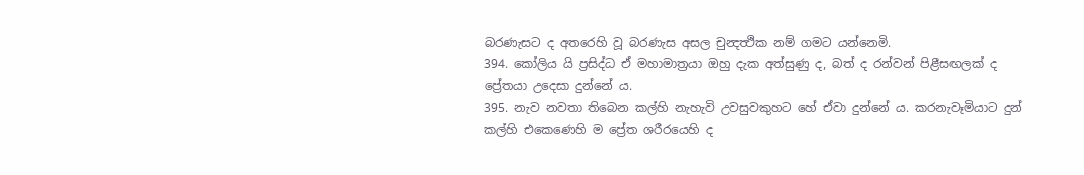බරණැසට ද අතරෙහි වූ බරණැස අසල චුන්‍දත්‍ථික නම් ගමට යන්නෙමි.
394. කෝලිය යි ප්‍රසිද්ධ ඒ මහාමාත්‍රයා ඔහු දැක අත්සුණු ද, බත් ද රන්වන් පිළීසඟලක් ද ප්‍රේතයා උදෙසා දුන්නේ ය.
395. නැව නවතා තිබෙන කල්හි නැහැවි උවසුවකුහට හේ ඒවා දුන්නේ ය. කරනැවෑමියාට දුන් කල්හි එකෙණෙහි ම ප්‍රේත ශරීරයෙහි ද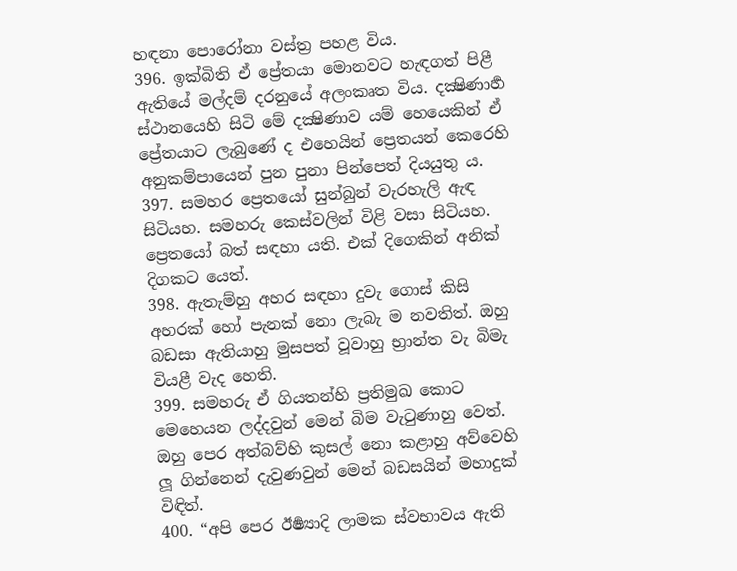හඳනා පොරෝනා වස්ත්‍ර පහළ විය.
396. ඉක්බිති ඒ ප්‍රේතයා මොනවට හැඳගත් පිළී ඇතියේ මල්දම් දරනුයේ අලංකෘත විය. දක්‍ෂිණාර්‍හ ස්ථානයෙහි සිටි මේ දක්‍ෂිණාව යම් හෙයෙකින් ඒ ප්‍රේතයාට ලැබුණේ ද එහෙයින් ප්‍රෙතයන් කෙරෙහි අනුකම්පායෙන් පුන පුනා පින්පෙත් දියයුතු ය.
397. සමහර ප්‍රෙතයෝ සුන්බුන් වැරහැලි ඇඳ සිටියහ. සමහරු කෙස්වලින් විළි වසා සිටියහ. ප්‍රෙතයෝ බත් සඳහා යති. එක් දිගෙකින් අනික් දිගකට යෙත්.
398. ඇතැම්හු අහර සඳහා දුවැ ගොස් කිසි අහරක් හෝ පැනක් නො ලැබැ ම නවතිත්. ඔහු බඩසා ඇතියාහු මුසපත් වූවාහු භ්‍රාන්ත වැ බිමැ වියළී වැද හෙති.
399. සමහරු ඒ ගියතන්හි ප්‍රතිමුඛ කොට මෙහෙයන ලද්දවුන් මෙන් බිම වැටුණාහු වෙත්. ඔහු පෙර අත්බව්හි කුසල් නො කළාහු අව්වෙහි ලූ ගින්නෙන් දැවුණවුන් මෙන් බඩසයින් මහාදුක් විඳිත්.
400. “අපි පෙර ඊර්‍ෂ්‍යාදි ලාමක ස්වභාවය ඇති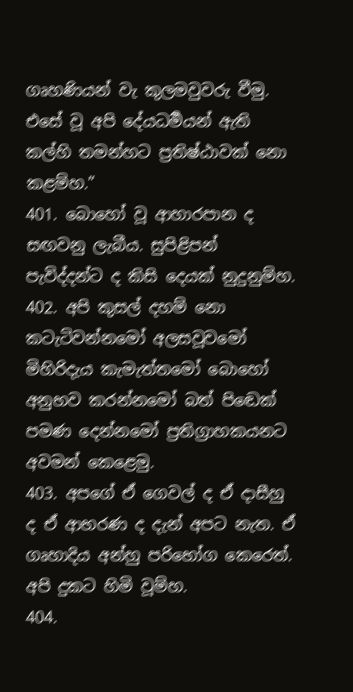ගෘහණියන් වැ කුලමවුවරු වීමු. එසේ වූ අපි දේයධර්‍මයන් ඇති කල්හි තමන්හට ප්‍රතිෂ්ඨාවක් නො කළම්හ.”
401. බොහෝ වූ ආහාරපාන ද සඟවනු ලැබීය. සුපිළිපන් පැවිද්දන්ට ද කිසි දෙයක් නුදුනුම්හ.
402. අපි කුසල් දහම් නො කටැටිවන්නමෝ අලසවූවමෝ මිහිරිදැය කැමැත්තමෝ බොහෝ අනුභව කරන්නමෝ බත් පිඬෙක් පමණ දෙන්නමෝ ප්‍රතිග්‍රාහකයනට අවමන් කෙළෙමු.
403. අපගේ ඒ ගෙවල් ද ඒ දාසීහු ද ඒ ආභරණ ද දැන් අපට නැත. ඒ ගෘහාදිය අන්හු පරිභෝග කෙරෙත්. අපි දුකට හිමි වූම්හ.
404.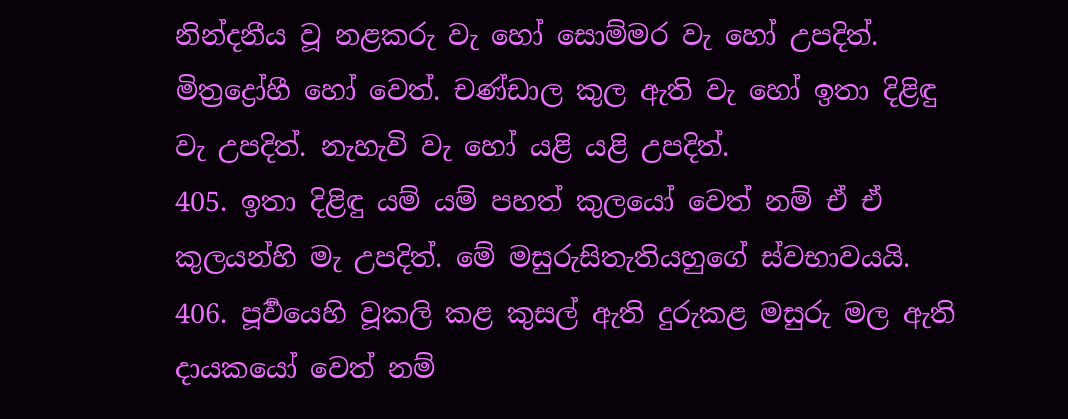නින්දනීය වූ නළකරු වැ හෝ සොම්මර වැ හෝ උපදිත්. මිත්‍රද්‍රෝහී හෝ වෙත්. චණ්ඩාල කුල ඇති වැ හෝ ඉතා දිළිඳු වැ උපදිත්. නැහැවි වැ හෝ යළි යළි උපදිත්.
405. ඉතා දිළිඳු යම් යම් පහත් කුලයෝ වෙත් නම් ඒ ඒ කුලයන්හි මැ උපදිත්. මේ මසුරුසිතැතියහුගේ ස්වභාවයයි.
406. පූර්‍වයෙහි වූකලි කළ කුසල් ඇති දුරුකළ මසුරු මල ඇති දායකයෝ වෙත් නම්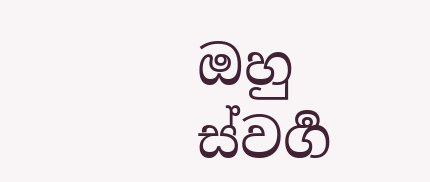ඔහු ස්වර්‍ග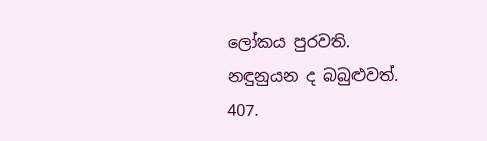ලෝකය පුරවති. නඳුනුයන ද බබුළුවත්.
407.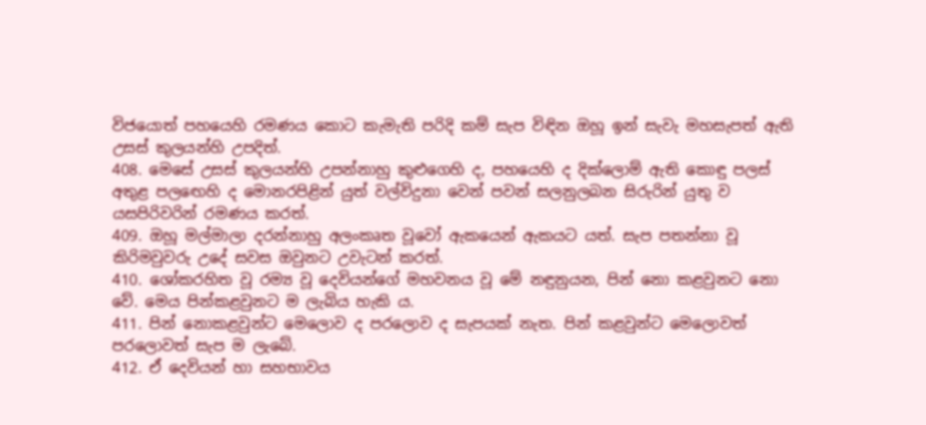විජයොත් පහයෙහි රමණය කොට කැමැති පරිදි කම් සැප විඳින ඔහූ ඉන් සැවැ මහසැපත් ඇති උසස් කුලයන්හි උපදිත්.
408. මෙසේ උසස් කුලයන්හි උපන්නාහු කුළුගෙහි ද, පහයෙහි ද දික්ලොම් ඇති කොඳු පලස් අතුළ පලඟෙහි ද මොනරපිළින් යුත් වල්විදුනා වෙන් පවන් සලනුලබන සිරුරින් යුතු ව යසපිරිවරින් රමණය කරත්.
409. ඔහූ මල්මාලා දරන්නාහු අලංකෘත වූවෝ ඇකයෙන් ඇකයට යත්. සැප පතන්නා වූ කිරිමවුවරු උදේ සවස ඔවුනට උවැටන් කරත්.
410. ශෝකරහිත වූ රම්‍ය වූ දෙවියන්ගේ මහවනය වූ මේ නඳුනුයන, පින් නො කළවුනට නො වේ. මෙය පින්කළවුනට ම ලැබිය හැකි ය.
411. පින් නොකළවුන්ට මෙලොව ද පරලොව ද සැපයක් නැත. පින් කළවුන්ට මෙලොවත් පරලොවත් සැප ම ලැබේ.
412. ඒ දෙවියන් හා සහභාවය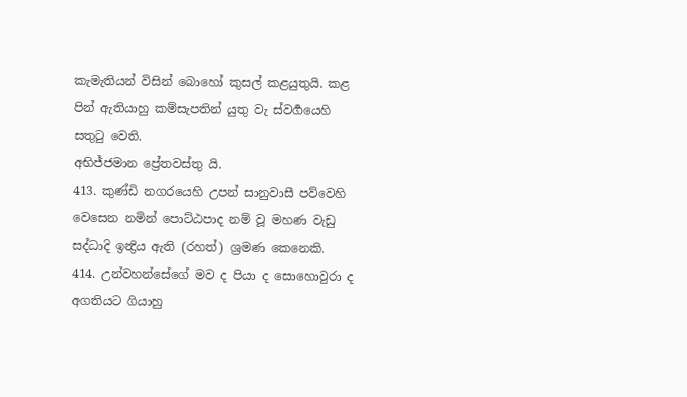කැමැතියන් විසින් බොහෝ කුසල් කළයුතුයි. කළ පින් ඇතියාහු කම්සැපතින් යුතු වැ ස්වර්‍ගයෙහි සතුටු වෙති.
අභිජ්ජමාන ප්‍රේතවස්තු යි.
413. කුණ්ඩි නගරයෙහි උපන් සානුවාසී පව්වෙහි වෙසෙන නමින් පොට්ඨපාද නම් වූ මහණ වැඩු සද්ධාදි ඉන්‍ද්‍රිය ඇති (රහත්) ශ්‍රමණ කෙනෙකි.
414. උන්වහන්සේගේ මව ද පියා ද සොහොවුරා ද අගතියට ගියාහු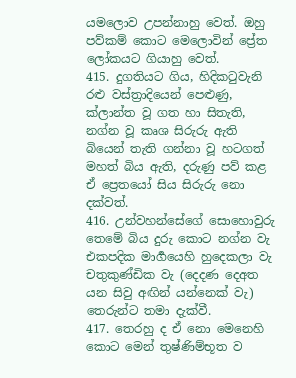යමලොව උපන්නාහු වෙත්. ඔහු පව්කම් කොට මෙලොවින් ප්‍රේත ලෝකයට ගියාහු වෙත්.
415. දුගතියට ගිය, හිදිකටුවැනි රළු වස්ත්‍රාදියෙන් පෙළුණු, ක්ලාන්ත වූ ගත හා සිතැති, නග්න වූ කෘශ සිරුරු ඇති බියෙන් තැති ගන්නා වූ හටගත් මහත් බිය ඇති, දරුණු පව් කළ ඒ ප්‍රෙතයෝ සිය සිරුරු නො දක්වත්.
416. උන්වහන්සේගේ සොහොවුරු තෙමේ බිය දුරු කොට නග්න වැ එකපදික මාර්‍ගයෙහි හුදෙකලා වැ චතුකුණ්ඩික වැ (දෙදණ දෙඅත යන සිවු අඟින් යන්නෙක් වැ) තෙරුන්ට තමා දැක්වී.
417. තෙරහු ද ඒ නො මෙනෙහි කොට මෙන් තුෂ්ණිම්භූත ව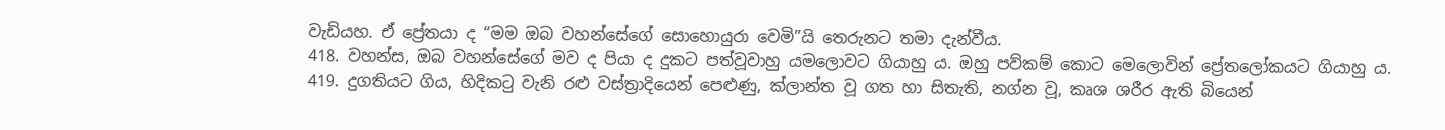වැඩියහ. ඒ ප්‍රේතයා ද “මම ඔබ වහන්සේගේ සොහොයුරා වෙමි”යි තෙරුනට තමා දැන්වීය.
418. වහන්ස, ඔබ වහන්සේගේ මව ද පියා ද දුකට පත්වූවාහු යමලොවට ගියාහු ය. ඔහු පව්කම් කොට මෙලොවින් ප්‍රේතලෝකයට ගියාහු ය.
419. දුගතියට ගිය, හිදිකටු වැනි රළු වස්ත්‍රාදියෙන් පෙළුණු, ක්ලාන්ත වූ ගත හා සිතැති, නග්න වූ, කෘශ ශරීර ඇති බියෙන්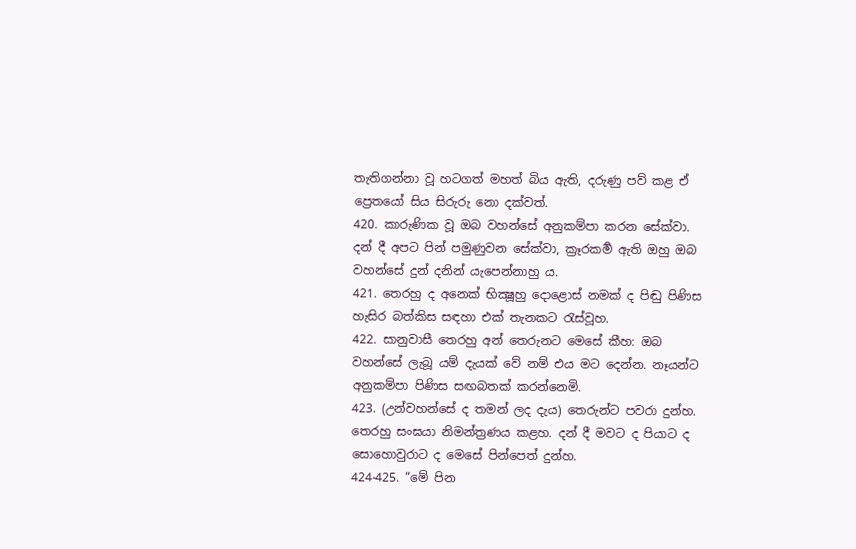තැතිගන්නා වූ හටගත් මහත් බිය ඇති, දරුණු පව් කළ ඒ ප්‍රෙතයෝ සිය සිරුරු නො දක්වත්.
420. කාරුණික වූ ඔබ වහන්සේ අනුකම්පා කරන සේක්වා. දන් දී අපට පින් පමුණුවන සේක්වා, ක්‍රෑරකර්‍ම ඇති ඔහු ඔබ වහන්සේ දුන් දනින් යැපෙන්නාහු ය.
421. තෙරහු ද අනෙක් භික්‍ෂූහු දොළොස් නමක් ද පිඬු පිණිස හැසිර බත්කිස සඳහා එක් තැනකට රැස්වූහ.
422. සානුවාසී තෙරහු අන් තෙරුනට මෙසේ කීහ: ඔබ වහන්සේ ලැබූ යම් දැයක් වේ නම් එය මට දෙන්න. නෑයන්ට අනුකම්පා පිණිස සඟබතක් කරන්නෙමි.
423. (උන්වහන්සේ ද තමන් ලද දැය) තෙරුන්ට පවරා දුන්හ. තෙරහු සංඝයා නිමන්ත්‍රණය කළහ. දන් දී මවට ද පියාට ද සොහොවුරාට ද මෙසේ පින්පෙත් දුන්හ.
424-425. “මේ පින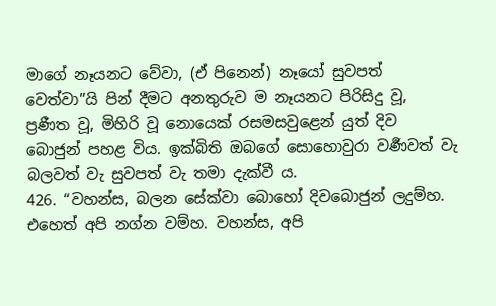මාගේ නෑයනට වේවා, (ඒ පිනෙන්) නෑයෝ සුවපත් වෙත්වා”යි පින් දීමට අනතුරුව ම නෑයනට පිරිසිදු වූ, ප්‍රණීත වූ, මිහිරි වූ නොයෙක් රසමසවුළෙන් යුත් දිව බොජුන් පහළ විය. ඉක්බිති ඔබගේ සොහොවුරා වර්‍ණවත් වැ බලවත් වැ සුවපත් වැ තමා දැක්වී ය.
426. “වහන්ස, බලන සේක්වා බොහෝ දිවබොජුන් ලදුම්හ. එහෙත් අපි නග්න වම්හ. වහන්ස, අපි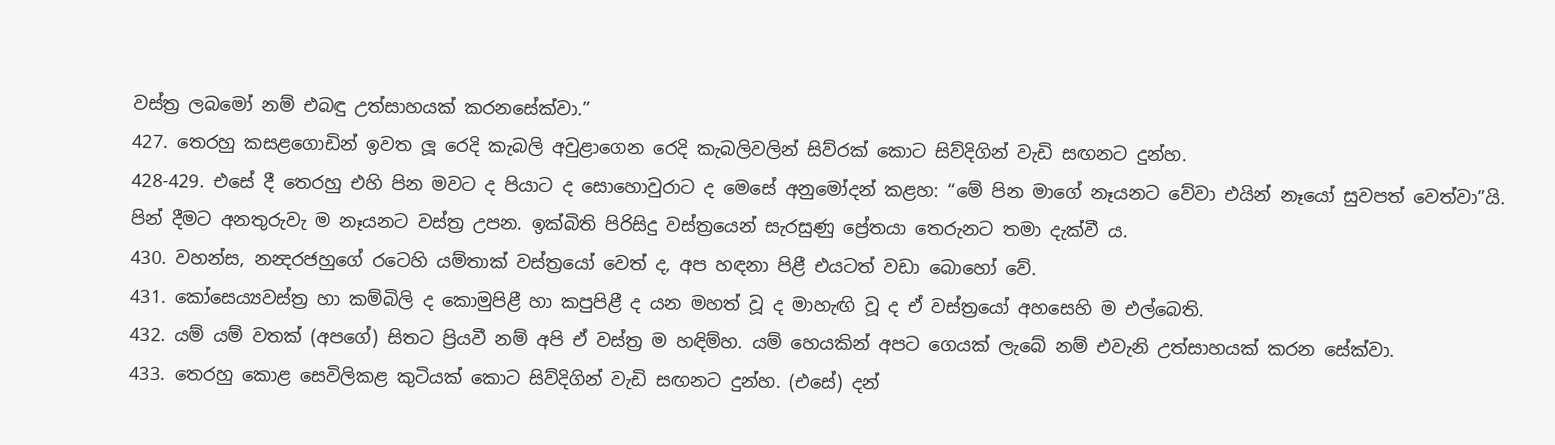වස්ත්‍ර ලබමෝ නම් එබඳු උත්සාහයක් කරනසේක්වා.”
427. තෙරහු කසළගොඩින් ඉවත ලූ රෙදි කැබලි අවුළාගෙන රෙදි කැබලිවලින් සිව්රක් කොට සිව්දිගින් වැඩි සඟනට දුන්හ.
428-429. එසේ දී තෙරහු එහි පින මවට ද පියාට ද සොහොවුරාට ද මෙසේ අනුමෝදන් කළහ: “මේ පින මාගේ නෑයනට වේවා එයින් නෑයෝ සුවපත් වෙත්වා”යි. පින් දීමට අනතුරුවැ ම නෑයනට වස්ත්‍ර උපන. ඉක්බිති පිරිසිදු වස්ත්‍රයෙන් සැරසුණු ප්‍රේතයා තෙරුනට තමා දැක්වී ය.
430. වහන්ස, නන්‍දරජහුගේ රටෙහි යම්තාක් වස්ත්‍රයෝ වෙත් ද, අප හඳනා පිළී එයටත් වඩා බොහෝ වේ.
431. කෝසෙය්‍යවස්ත්‍ර හා කම්බිලි ද කොමුපිළී හා කපුපිළී ද යන මහත් වූ ද මාහැඟි වූ ද ඒ වස්ත්‍රයෝ අහසෙහි ම එල්බෙති.
432. යම් යම් වතක් (අපගේ) සිතට ප්‍රියවී නම් අපි ඒ වස්ත්‍ර ම හඳිම්හ. යම් හෙයකින් අපට ගෙයක් ලැබේ නම් එවැනි උත්සාහයක් කරන සේක්වා.
433. තෙරහු කොළ සෙවිලිකළ කුටියක් කොට සිව්දිගින් වැඩි සඟනට දුන්හ. (එසේ) දන්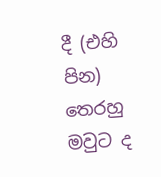දී (එහි පින) තෙරහු මවුට ද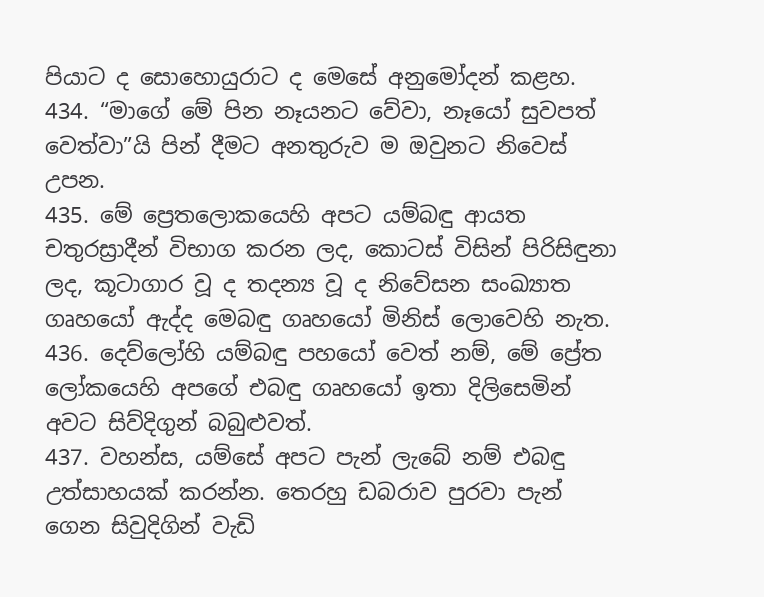පියාට ද සොහොයුරාට ද මෙසේ අනුමෝදන් කළහ.
434. “මාගේ මේ පින නෑයනට වේවා, නෑයෝ සුවපත් වෙත්වා”යි පින් දීමට අනතුරුව ම ඔවුනට නිවෙස් උපන.
435. මේ ප්‍රෙතලොකයෙහි අපට යම්බඳු ආයත චතුරස්‍රාදීන් විභාග කරන ලද, කොටස් විසින් පිරිසිඳුනා ලද, කූටාගාර වූ ද තදන්‍ය වූ ද නිවේසන සංඛ්‍යාත ගෘහයෝ ඇද්ද මෙබඳු ගෘහයෝ මිනිස් ලොවෙහි නැත.
436. දෙව්ලෝහි යම්බඳු පහයෝ වෙත් නම්, මේ ප්‍රේත ලෝකයෙහි අපගේ එබඳු ගෘහයෝ ඉතා දිලිසෙමින් අවට සිව්දිගුන් බබුළුවත්.
437. වහන්ස, යම්සේ අපට පැන් ලැබේ නම් එබඳු උත්සාහයක් කරන්න. තෙරහු ඩබරාව පුරවා පැන් ගෙන සිවුදිගින් වැඩි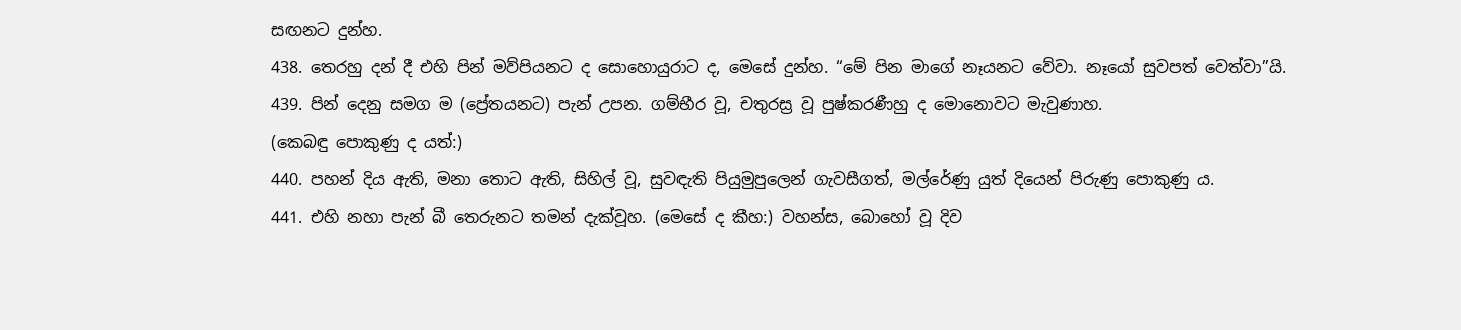සඟනට දුන්හ.
438. තෙරහු දන් දී එහි පින් මව්පියනට ද සොහොයුරාට ද, මෙසේ දුන්හ. “මේ පින මාගේ නෑයනට වේවා. නෑයෝ සුවපත් වෙත්වා”යි.
439. පින් දෙනු සමග ම (ප්‍රේතයනට) පැන් උපන. ගම්භීර වූ, චතුරස්‍ර වූ පුෂ්කරණීහු ද මොනොවට මැවුණාහ.
(කෙබඳු පොකුණු ද යත්:)
440. පහන් දිය ඇති, මනා තොට ඇති, සිහිල් වූ, සුවඳැති පියුමුපුලෙන් ගැවසීගත්, මල්රේණු යුත් දියෙන් පිරුණු පොකුණු ය.
441. එහි නහා පැන් බී තෙරුනට තමන් දැක්වූහ. (මෙසේ ද කීහ:) වහන්ස, බොහෝ වූ දිව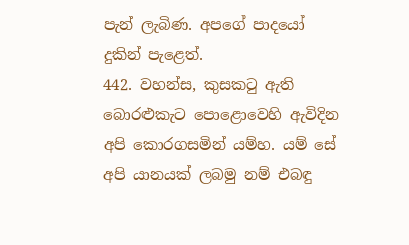පැන් ලැබිණ. අපගේ පාදයෝ දුකින් පැළෙත්.
442. වහන්ස, කුසකටු ඇති බොරළුකැට පොළොවෙහි ඇවිදින අපි කොරගසමින් යම්හ. යම් සේ අපි යානයක් ලබමු නම් එබඳු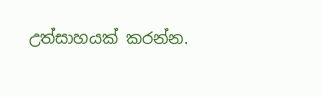උත්සාහයක් කරන්න.